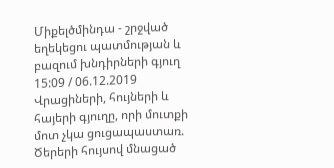Միքելծմինդա - շրջված եղեկեցու պատմության և բազում խնդիրների գյուղ
15:09 / 06.12.2019
Վրացիների, հույների և հայերի գյուղը, որի մուտքի մոտ չկա ցուցապաստառ. Ծերերի հույսով մնացած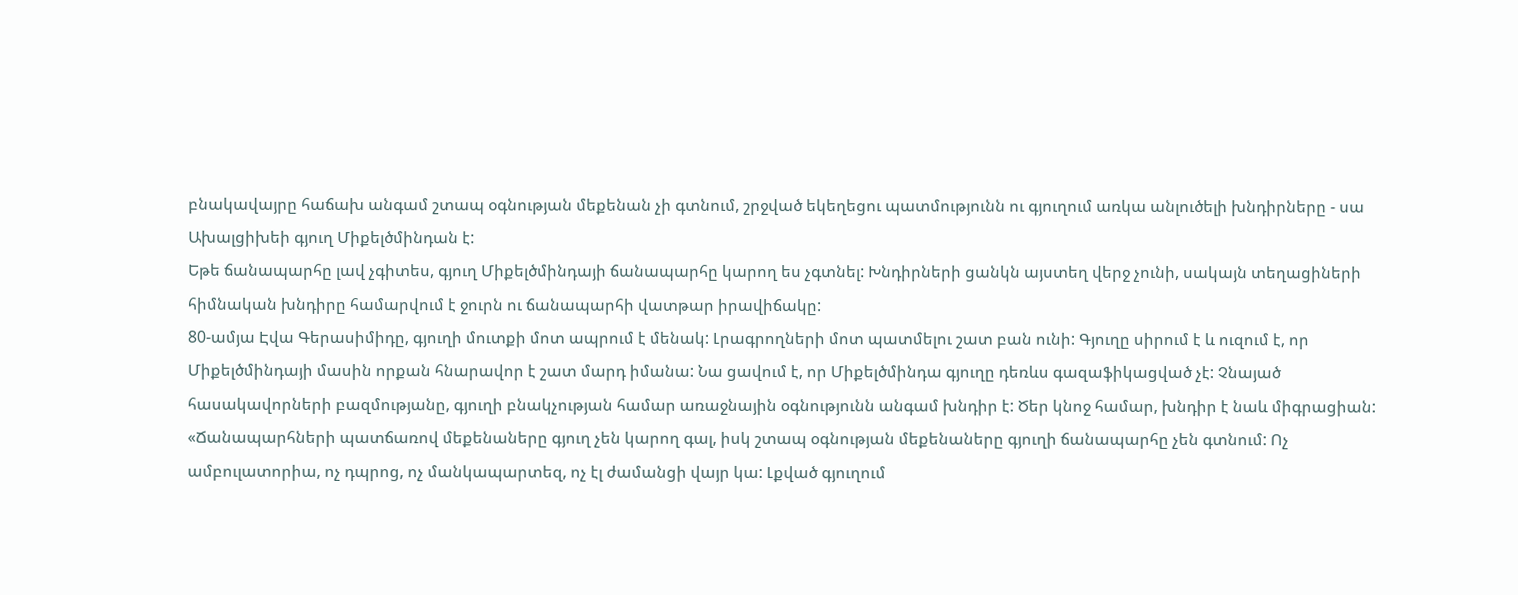բնակավայրը հաճախ անգամ շտապ օգնության մեքենան չի գտնում, շրջված եկեղեցու պատմությունն ու գյուղում առկա անլուծելի խնդիրները - սա Ախալցիխեի գյուղ Միքելծմինդան է:
Եթե ճանապարհը լավ չգիտես, գյուղ Միքելծմինդայի ճանապարհը կարող ես չգտնել: Խնդիրների ցանկն այստեղ վերջ չունի, սակայն տեղացիների հիմնական խնդիրը համարվում է ջուրն ու ճանապարհի վատթար իրավիճակը:
80-ամյա Էվա Գերասիմիդը, գյուղի մուտքի մոտ ապրում է մենակ: Լրագրողների մոտ պատմելու շատ բան ունի: Գյուղը սիրում է և ուզում է, որ Միքելծմինդայի մասին որքան հնարավոր է շատ մարդ իմանա: Նա ցավում է, որ Միքելծմինդա գյուղը դեռևս գազաֆիկացված չէ: Չնայած հասակավորների բազմությանը, գյուղի բնակչության համար առաջնային օգնությունն անգամ խնդիր է: Ծեր կնոջ համար, խնդիր է նաև միգրացիան:
«Ճանապարհների պատճառով մեքենաները գյուղ չեն կարող գալ, իսկ շտապ օգնության մեքենաները գյուղի ճանապարհը չեն գտնում: Ոչ ամբուլատորիա, ոչ դպրոց, ոչ մանկապարտեզ, ոչ էլ ժամանցի վայր կա: Լքված գյուղում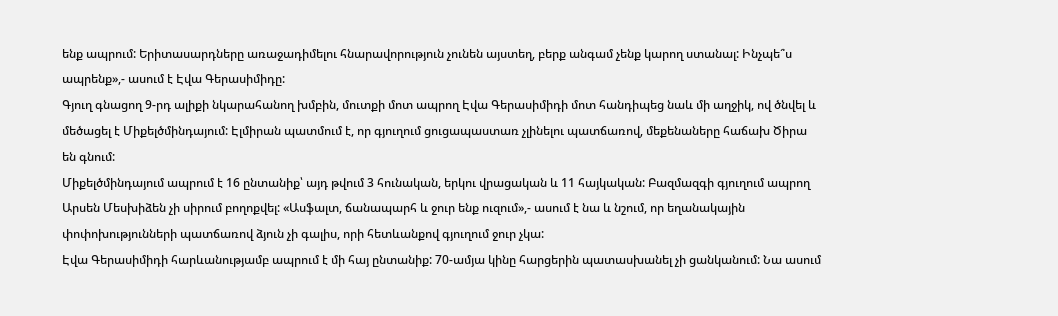ենք ապրում: Երիտասարդները առաջադիմելու հնարավորություն չունեն այստեղ, բերք անգամ չենք կարող ստանալ: Ինչպե՞ս ապրենք»,- ասում է Էվա Գերասիմիդը:
Գյուղ գնացող 9-րդ ալիքի նկարահանող խմբին, մուտքի մոտ ապրող Էվա Գերասիմիդի մոտ հանդիպեց նաև մի աղջիկ, ով ծնվել և մեծացել է Միքելծմինդայում: Էլմիրան պատմում է, որ գյուղում ցուցապաստառ չլինելու պատճառով, մեքենաները հաճախ Ծիրա են գնում:
Միքելծմինդայում ապրում է 16 ընտանիք՝ այդ թվում 3 հունական, երկու վրացական և 11 հայկական: Բազմազգի գյուղում ապրող Արսեն Մեսխիձեն չի սիրում բողոքվել: «Ասֆալտ, ճանապարհ և ջուր ենք ուզում»,- ասում է նա և նշում, որ եղանակային փոփոխությունների պատճառով ձյուն չի գալիս, որի հետևանքով գյուղում ջուր չկա:
Էվա Գերասիմիդի հարևանությամբ ապրում է մի հայ ընտանիք: 70-ամյա կինը հարցերին պատասխանել չի ցանկանում: Նա ասում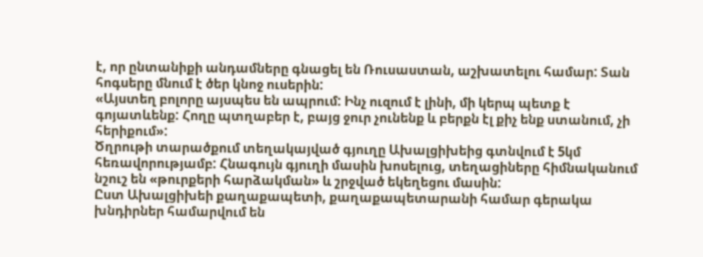է, որ ընտանիքի անդամները գնացել են Ռուսաստան, աշխատելու համար: Տան հոգսերը մնում է ծեր կնոջ ուսերին:
«Այստեղ բոլորը այսպես են ապրում: Ինչ ուզում է լինի, մի կերպ պետք է գոյատևենք: Հողը պտղաբեր է, բայց ջուր չունենք և բերքն էլ քիչ ենք ստանում, չի հերիքում»:
Ծղրութի տարածքում տեղակայված գյուղը Ախալցիխեից գտնվում է 5կմ հեռավորությամբ: Հնագույն գյուղի մասին խոսելուց, տեղացիները հիմնականում նշուշ են «թուրքերի հարձակման» և շրջված եկեղեցու մասին:
Ըստ Ախալցիխեի քաղաքապետի, քաղաքապետարանի համար գերակա խնդիրներ համարվում են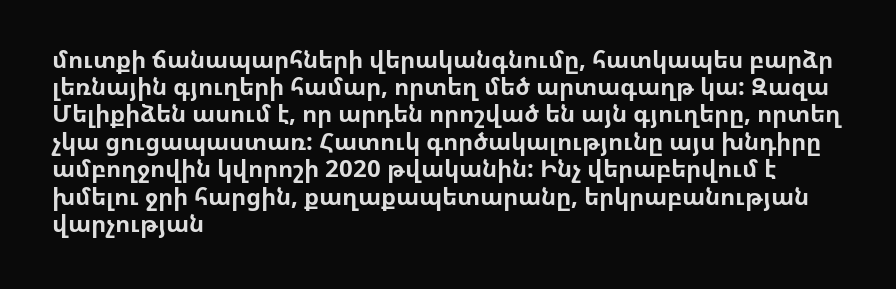մուտքի ճանապարհների վերականգնումը, հատկապես բարձր լեռնային գյուղերի համար, որտեղ մեծ արտագաղթ կա: Զազա Մելիքիձեն ասում է, որ արդեն որոշված են այն գյուղերը, որտեղ չկա ցուցապաստառ: Հատուկ գործակալությունը այս խնդիրը ամբողջովին կվորոշի 2020 թվականին: Ինչ վերաբերվում է խմելու ջրի հարցին, քաղաքապետարանը, երկրաբանության վարչության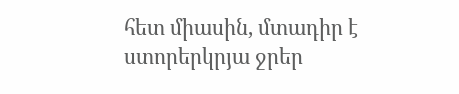հետ միասին, մտադիր է ստորերկրյա ջրեր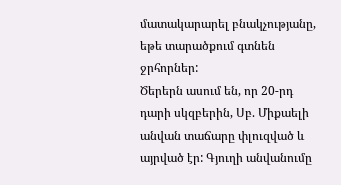մատակարարել բնակչությանը, եթե տարածքում գտնեն ջրհորներ:
Ծերերն ասում են, որ 20-րդ դարի սկզբերին, Սբ. Միքաելի անվան տաճարը փլուզված և այրված էր: Գյուղի անվանումը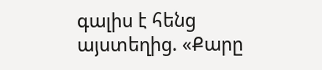գալիս է հենց այստեղից. «Քարը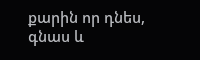քարին որ դնես, գնաս և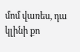մոմ վառես, դա կլինի քո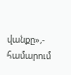վանքը»,- համարում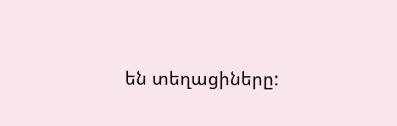են տեղացիները: